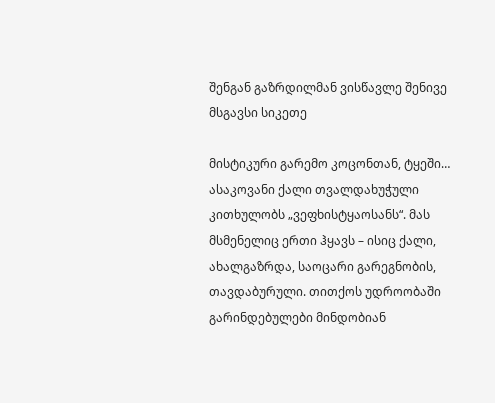შენგან გაზრდილმან ვისწავლე შენივე მსგავსი სიკეთე

მისტიკური გარემო კოცონთან, ტყეში… ასაკოვანი ქალი თვალდახუჭული კითხულობს „ვეფხისტყაოსანს“. მას მსმენელიც ერთი ჰყავს – ისიც ქალი, ახალგაზრდა, საოცარი გარეგნობის, თავდაბურული. თითქოს უდროობაში  გარინდებულები მინდობიან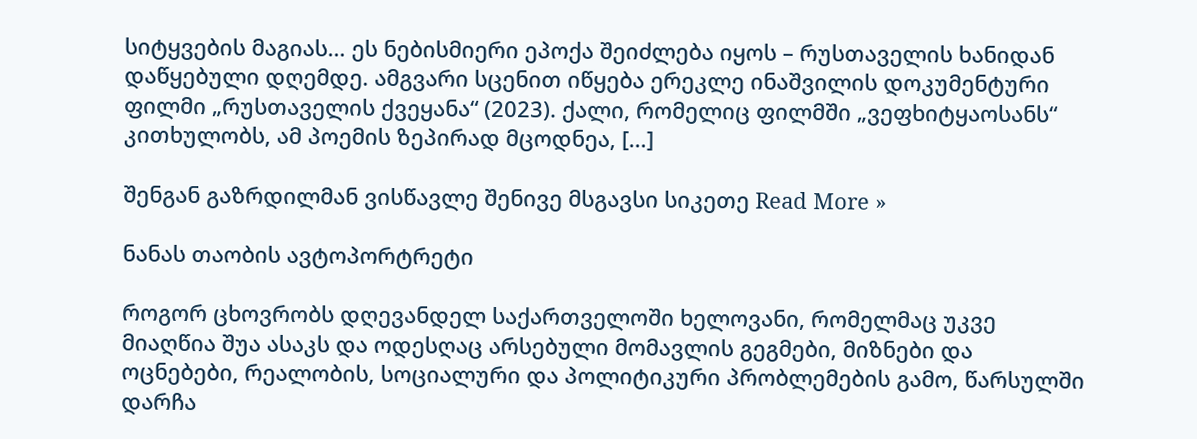სიტყვების მაგიას… ეს ნებისმიერი ეპოქა შეიძლება იყოს – რუსთაველის ხანიდან დაწყებული დღემდე. ამგვარი სცენით იწყება ერეკლე ინაშვილის დოკუმენტური ფილმი „რუსთაველის ქვეყანა“ (2023). ქალი, რომელიც ფილმში „ვეფხიტყაოსანს“ კითხულობს, ამ პოემის ზეპირად მცოდნეა, […]

შენგან გაზრდილმან ვისწავლე შენივე მსგავსი სიკეთე Read More »

ნანას თაობის ავტოპორტრეტი

როგორ ცხოვრობს დღევანდელ საქართველოში ხელოვანი, რომელმაც უკვე მიაღწია შუა ასაკს და ოდესღაც არსებული მომავლის გეგმები, მიზნები და ოცნებები, რეალობის, სოციალური და პოლიტიკური პრობლემების გამო, წარსულში დარჩა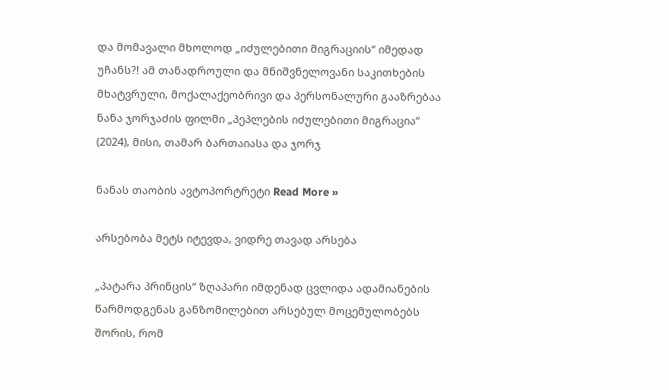და მომავალი მხოლოდ „იძულებითი მიგრაციის“ იმედად უჩანს?! ამ თანადროული და მნიშვნელოვანი საკითხების მხატვრული, მოქალაქეობრივი და პერსონალური გააზრებაა ნანა ჯორჯაძის ფილმი „პეპლების იძულებითი მიგრაცია“ (2024), მისი, თამარ ბართაიასა და ჯორჯ

ნანას თაობის ავტოპორტრეტი Read More »

არსებობა მეტს იტევდა, ვიდრე თავად არსება

„პატარა პრინცის“ ზღაპარი იმდენად ცვლიდა ადამიანების წარმოდგენას განზომილებით არსებულ მოცემულობებს შორის, რომ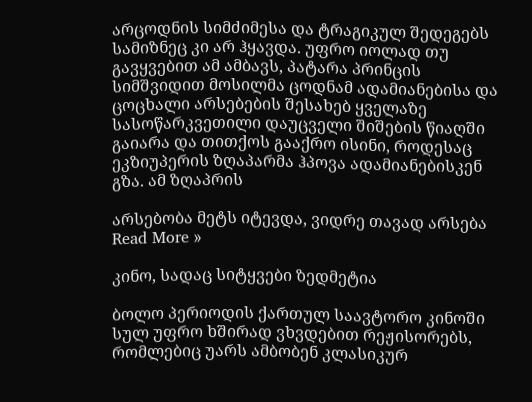არცოდნის სიმძიმესა და ტრაგიკულ შედეგებს სამიზნეც კი არ ჰყავდა. უფრო იოლად თუ გავყვებით ამ ამბავს, პატარა პრინცის სიმშვიდით მოსილმა ცოდნამ ადამიანებისა და ცოცხალი არსებების შესახებ ყველაზე სასოწარკვეთილი დაუცველი შიშების წიაღში გაიარა და თითქოს გააქრო ისინი, როდესაც ეკზიუპერის ზღაპარმა ჰპოვა ადამიანებისკენ გზა. ამ ზღაპრის

არსებობა მეტს იტევდა, ვიდრე თავად არსება Read More »

კინო, სადაც სიტყვები ზედმეტია

ბოლო პერიოდის ქართულ საავტორო კინოში სულ უფრო ხშირად ვხვდებით რეჟისორებს, რომლებიც უარს ამბობენ კლასიკურ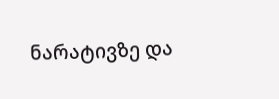ნარატივზე და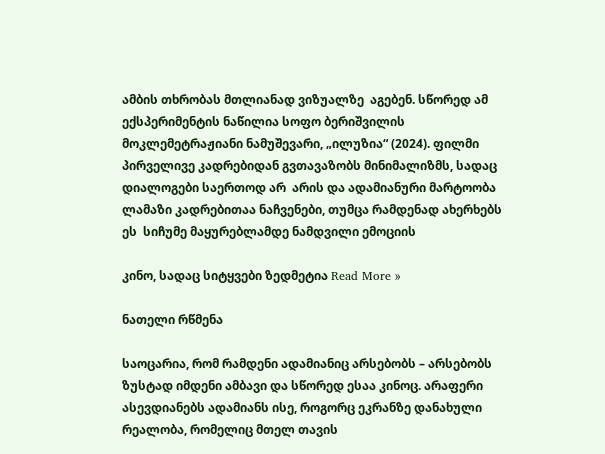ამბის თხრობას მთლიანად ვიზუალზე  აგებენ. სწორედ ამ ექსპერიმენტის ნაწილია სოფო ბერიშვილის მოკლემეტრაჟიანი ნამუშევარი, „ილუზია“ (2024). ფილმი პირველივე კადრებიდან გვთავაზობს მინიმალიზმს, სადაც დიალოგები საერთოდ არ  არის და ადამიანური მარტოობა ლამაზი კადრებითაა ნაჩვენები, თუმცა რამდენად ახერხებს ეს  სიჩუმე მაყურებლამდე ნამდვილი ემოციის

კინო, სადაც სიტყვები ზედმეტია Read More »

ნათელი რწმენა

საოცარია, რომ რამდენი ადამიანიც არსებობს – არსებობს ზუსტად იმდენი ამბავი და სწორედ ესაა კინოც. არაფერი ასევდიანებს ადამიანს ისე, როგორც ეკრანზე დანახული რეალობა, რომელიც მთელ თავის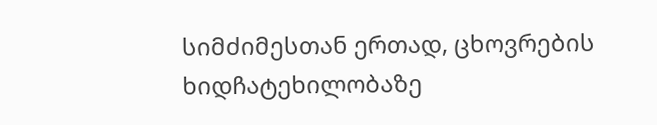სიმძიმესთან ერთად, ცხოვრების ხიდჩატეხილობაზე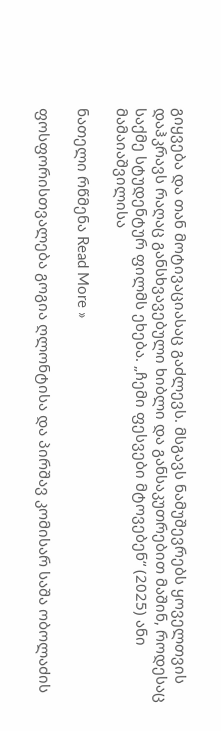გიყვება და თან მოტივაციასაც გაძლევს. მსგავს ნამუშევრებს ყოველთვის დაჰკრავს რაღაც განსხვავებული ხიბლი და განსაკუთრებით მაშინ, როდესაც საქმე სტუდენტურ ფილმს ეხება. „ჩემი ფესვები მტოვებენ“ (2025) ანი მამაიაშვილისა

ნათელი რწმენა Read More »

ფოსფორისთვალება გოგია ღლონტისა და პირშავ კომისარ საშა ობოლაძის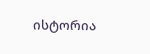ისტორია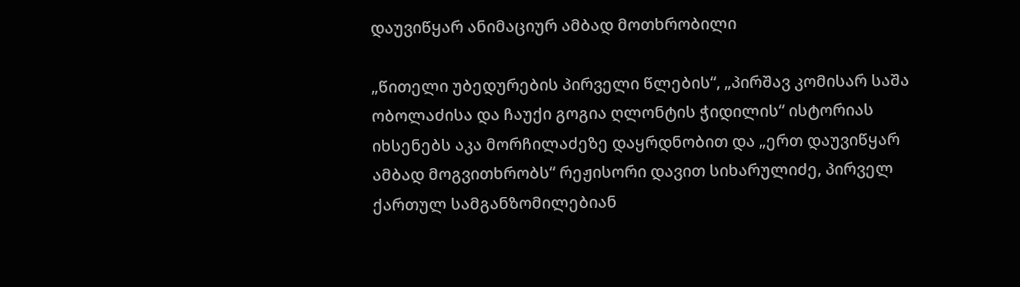დაუვიწყარ ანიმაციურ ამბად მოთხრობილი

„წითელი უბედურების პირველი წლების“, „პირშავ კომისარ საშა ობოლაძისა და ჩაუქი გოგია ღლონტის ჭიდილის“ ისტორიას იხსენებს აკა მორჩილაძეზე დაყრდნობით და „ერთ დაუვიწყარ ამბად მოგვითხრობს“ რეჟისორი დავით სიხარულიძე, პირველ ქართულ სამგანზომილებიან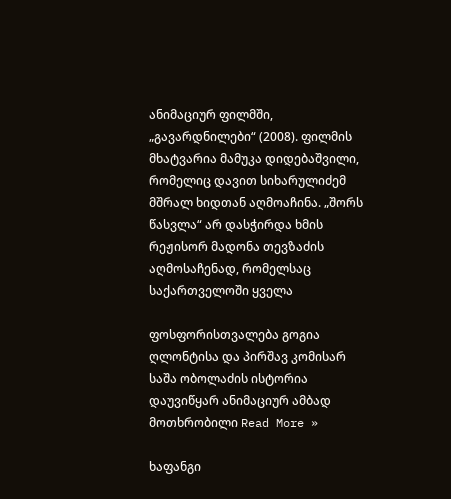ანიმაციურ ფილმში, „გავარდნილები“ (2008). ფილმის მხატვარია მამუკა დიდებაშვილი, რომელიც დავით სიხარულიძემ მშრალ ხიდთან აღმოაჩინა. „შორს წასვლა“ არ დასჭირდა ხმის რეჟისორ მადონა თევზაძის აღმოსაჩენად, რომელსაც საქართველოში ყველა

ფოსფორისთვალება გოგია ღლონტისა და პირშავ კომისარ საშა ობოლაძის ისტორია დაუვიწყარ ანიმაციურ ამბად მოთხრობილი Read More »

ხაფანგი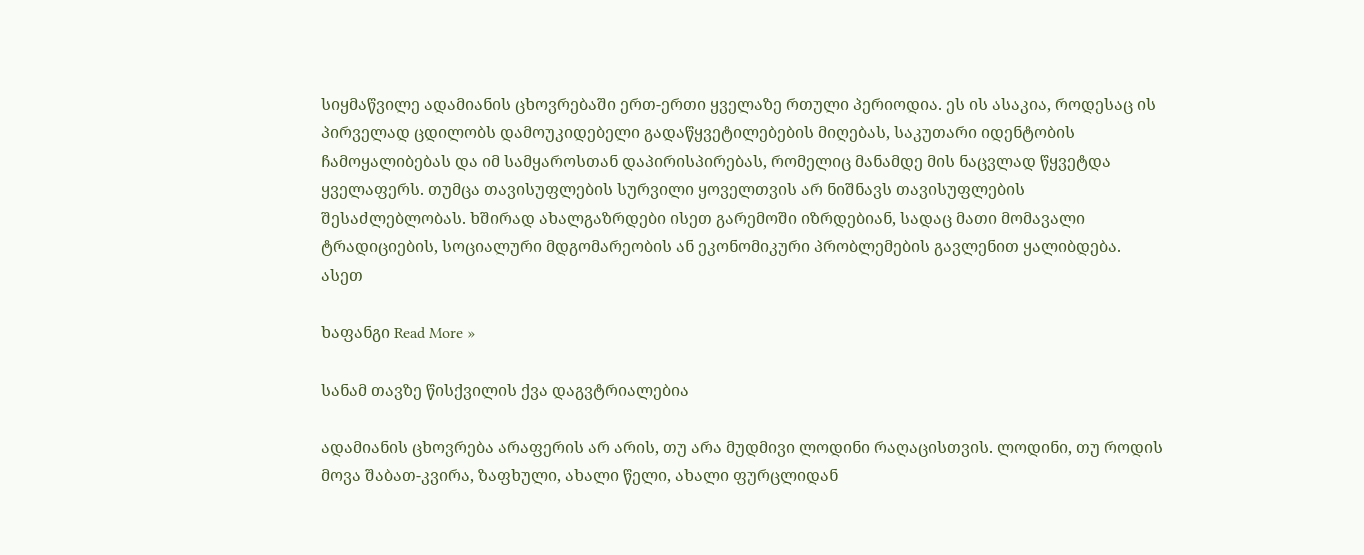სიყმაწვილე ადამიანის ცხოვრებაში ერთ-ერთი ყველაზე რთული პერიოდია. ეს ის ასაკია, როდესაც ის პირველად ცდილობს დამოუკიდებელი გადაწყვეტილებების მიღებას, საკუთარი იდენტობის ჩამოყალიბებას და იმ სამყაროსთან დაპირისპირებას, რომელიც მანამდე მის ნაცვლად წყვეტდა ყველაფერს. თუმცა თავისუფლების სურვილი ყოველთვის არ ნიშნავს თავისუფლების შესაძლებლობას. ხშირად ახალგაზრდები ისეთ გარემოში იზრდებიან, სადაც მათი მომავალი ტრადიციების, სოციალური მდგომარეობის ან ეკონომიკური პრობლემების გავლენით ყალიბდება. ასეთ

ხაფანგი Read More »

სანამ თავზე წისქვილის ქვა დაგვტრიალებია

ადამიანის ცხოვრება არაფერის არ არის, თუ არა მუდმივი ლოდინი რაღაცისთვის. ლოდინი, თუ როდის მოვა შაბათ-კვირა, ზაფხული, ახალი წელი, ახალი ფურცლიდან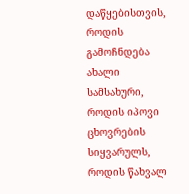დაწყებისთვის, როდის გამოჩნდება ახალი სამსახური, როდის იპოვი ცხოვრების სიყვარულს, როდის წახვალ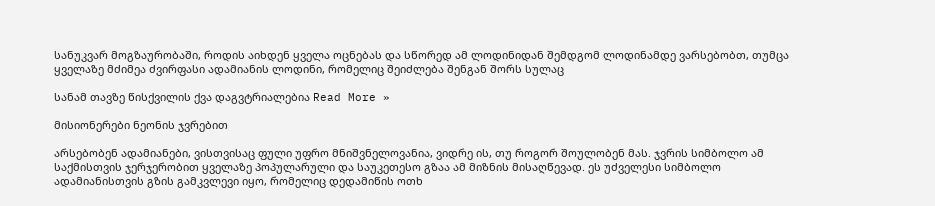სანუკვარ მოგზაურობაში, როდის აიხდენ ყველა ოცნებას და სწორედ ამ ლოდინიდან შემდგომ ლოდინამდე ვარსებობთ, თუმცა ყველაზე მძიმეა ძვირფასი ადამიანის ლოდინი, რომელიც შეიძლება შენგან შორს სულაც

სანამ თავზე წისქვილის ქვა დაგვტრიალებია Read More »

მისიონერები ნეონის ჯვრებით

არსებობენ ადამიანები, ვისთვისაც ფული უფრო მნიშვნელოვანია, ვიდრე ის, თუ როგორ შოულობენ მას. ჯვრის სიმბოლო ამ საქმისთვის ჯერჯერობით ყველაზე პოპულარული და საუკეთესო გზაა ამ მიზნის მისაღწევად. ეს უძველესი სიმბოლო ადამიანისთვის გზის გამკვლევი იყო, რომელიც დედამიწის ოთხ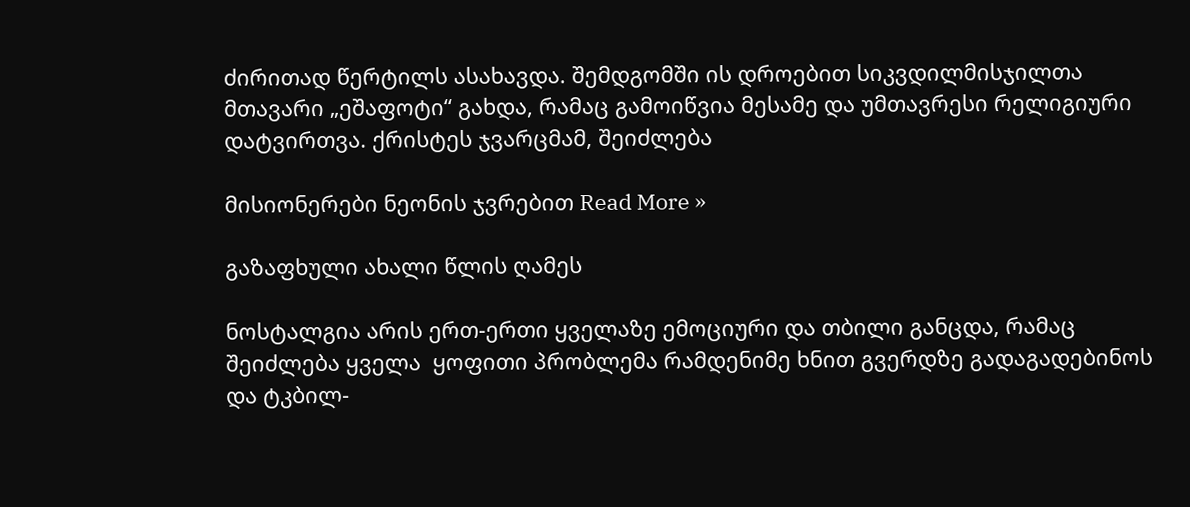ძირითად წერტილს ასახავდა. შემდგომში ის დროებით სიკვდილმისჯილთა მთავარი „ეშაფოტი“ გახდა, რამაც გამოიწვია მესამე და უმთავრესი რელიგიური დატვირთვა. ქრისტეს ჯვარცმამ, შეიძლება

მისიონერები ნეონის ჯვრებით Read More »

გაზაფხული ახალი წლის ღამეს

ნოსტალგია არის ერთ-ერთი ყველაზე ემოციური და თბილი განცდა, რამაც შეიძლება ყველა  ყოფითი პრობლემა რამდენიმე ხნით გვერდზე გადაგადებინოს და ტკბილ-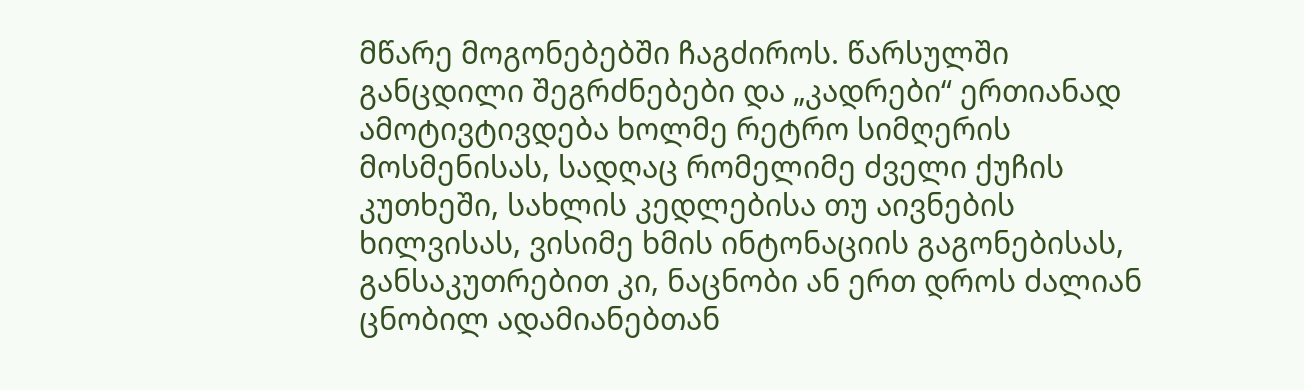მწარე მოგონებებში ჩაგძიროს. წარსულში განცდილი შეგრძნებები და „კადრები“ ერთიანად ამოტივტივდება ხოლმე რეტრო სიმღერის მოსმენისას, სადღაც რომელიმე ძველი ქუჩის კუთხეში, სახლის კედლებისა თუ აივნების ხილვისას, ვისიმე ხმის ინტონაციის გაგონებისას, განსაკუთრებით კი, ნაცნობი ან ერთ დროს ძალიან ცნობილ ადამიანებთან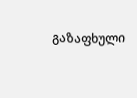გაზაფხული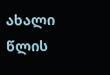ახალი წლის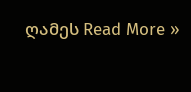ღამეს Read More »